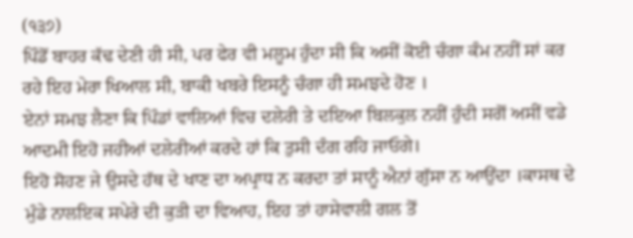(੧੩੭)
ਪਿੰਡੋਂ ਬਾਹਰ ਕੱਢ ਦੇਣੀ ਹੀ ਸੀ, ਪਰ ਫੇਰ ਵੀ ਮਲੂਮ ਹੁੰਦਾ ਸੀ ਕਿ ਅਸੀਂ ਕੋਈ ਚੰਗਾ ਕੰਮ ਨਹੀਂ ਸਾਂ ਕਰ ਰਹੇ ਇਹ ਮੇਰਾ ਖਿਆਲ ਸੀ, ਬਾਕੀ ਖਬਰੇ ਇਸਨੂੰ ਚੰਗਾ ਹੀ ਸਮਝਦੇ ਹੋਣ ।
ਏਨਾਂ ਸਮਝ ਲੈਣਾ ਕਿ ਪਿੰਡਾਂ ਵਾਲਿਆਂ ਵਿਚ ਦਲੇਰੀ ਤੇ ਦਇਆ ਬਿਲਕੁਲ ਨਹੀਂ ਹੁੰਦੀ ਸਗੋਂ ਅਸੀਂ ਵਡੇ ਆਦਮੀ ਇਹੋ ਜਹੀਆਂ ਦਲੇਰੀਆਂ ਕਰਦੇ ਹਾਂ ਕਿ ਤੁਸੀ ਦੰਗ ਰਹਿ ਜਾਓਗੇ।
ਇਹੋ ਸੋਹਣ ਜੇ ਉਸਦੇ ਹੱਥ ਦੇ ਖਾਣ ਦਾ ਅਪ੍ਰਾਧ ਨ ਕਰਦਾ ਤਾਂ ਸਾਨੂੰ ਐਨਾਂ ਗੁੱਸਾ ਨ ਆਉਂਦਾ ।ਕਾਸਥ ਦੇ ਮੁੰਡੇ ਨਾਲਇਕ ਸਪੇਰੇ ਦੀ ਕੁੜੀ ਦਾ ਵਿਆਹ, ਇਹ ਤਾਂ ਹਾਸੇਵਾਲੀ ਗਲ ਤੋਂ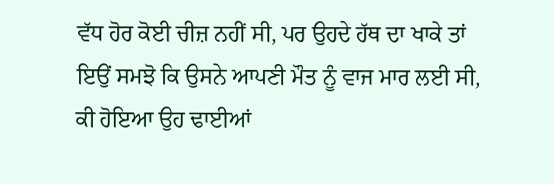ਵੱਧ ਹੋਰ ਕੋਈ ਚੀਜ਼ ਨਹੀਂ ਸੀ, ਪਰ ਉਹਦੇ ਹੱਥ ਦਾ ਖਾਕੇ ਤਾਂ ਇਉਂ ਸਮਝੋ ਕਿ ਉਸਨੇ ਆਪਣੀ ਮੌਤ ਨੂੰ ਵਾਜ ਮਾਰ ਲਈ ਸੀ, ਕੀ ਹੋਇਆ ਉਹ ਢਾਈਆਂ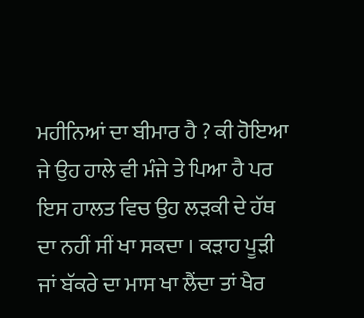ਮਹੀਨਿਆਂ ਦਾ ਬੀਮਾਰ ਹੈ ? ਕੀ ਹੋਇਆ ਜੇ ਉਹ ਹਾਲੇ ਵੀ ਮੰਜੇ ਤੇ ਪਿਆ ਹੈ ਪਰ ਇਸ ਹਾਲਤ ਵਿਚ ਉਹ ਲੜਕੀ ਦੇ ਹੱਥ ਦਾ ਨਹੀਂ ਸੀਂ ਖਾ ਸਕਦਾ । ਕੜਾਹ ਪੂੜੀ ਜਾਂ ਬੱਕਰੇ ਦਾ ਮਾਸ ਖਾ ਲੈਂਦਾ ਤਾਂ ਖੈਰ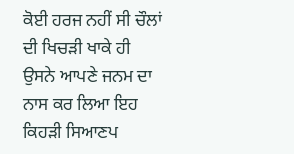ਕੋਈ ਹਰਜ ਨਹੀਂ ਸੀ ਚੌਲਾਂ ਦੀ ਖਿਚੜੀ ਖਾਕੇ ਹੀ ਉਸਨੇ ਆਪਣੇ ਜਨਮ ਦਾ ਨਾਸ ਕਰ ਲਿਆ ਇਹ ਕਿਹੜੀ ਸਿਆਣਪ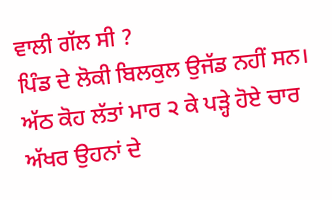ਵਾਲੀ ਗੱਲ ਸੀ ?
ਪਿੰਡ ਦੇ ਲੋਕੀ ਬਿਲਕੁਲ ਉਜੱਡ ਨਹੀਂ ਸਨ। ਅੱਠ ਕੋਹ ਲੱਤਾਂ ਮਾਰ ੨ ਕੇ ਪੜ੍ਹੇ ਹੋਏ ਚਾਰ ਅੱਖਰ ਉਹਨਾਂ ਦੇ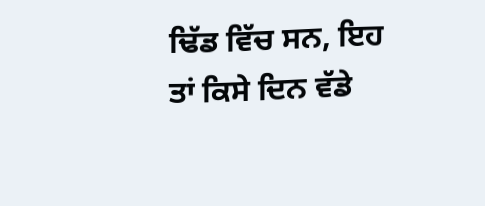ਢਿੱਡ ਵਿੱਚ ਸਨ, ਇਹ ਤਾਂ ਕਿਸੇ ਦਿਨ ਵੱਡੇ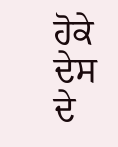ਹੋਕੇ ਦੇਸ ਦੇ